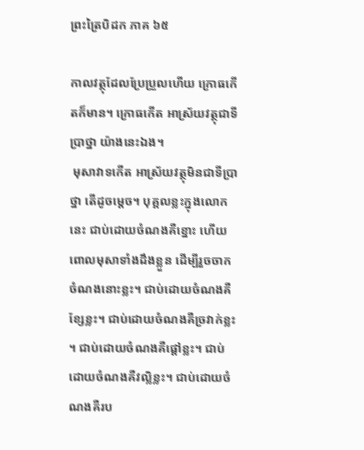ព្រះត្រៃបិដក ភាគ ៦៥

កាលវត្ថុដែលប្រែប្រួលហើយ ក្រោធកើតក៏មាន។ ក្រោធកើត អាស្រ័យវត្ថុជាទីប្រាថ្នា យ៉ាងនេះឯង។
 មុសាវាទកើត អាស្រ័យវត្ថុមិនជាទីប្រាថ្នា តើដូចម្តេច។ បុគ្គលខ្លះក្នុងលោកនេះ ជាប់ដោយចំណងគឺខ្នោះ ហើយពោលមុសាទាំងដឹងខ្លួន ដើម្បីរួចចាកចំណងនោះខ្លះ។ ជាប់ដោយចំណងគឺខ្សែខ្លះ។ ជាប់ដោយចំណងគឺច្រវាក់ខ្លះ។ ជាប់ដោយចំណងគឺផ្តៅខ្លះ។ ជាប់ដោយចំណងគឺវល្លិខ្លះ។ ជាប់ដោយចំណងគឺរប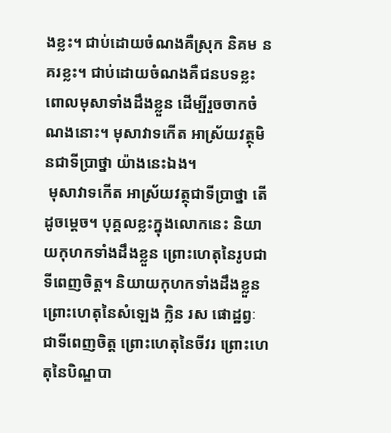ងខ្លះ។ ជាប់ដោយចំណងគឺស្រុក និគម នគរខ្លះ។ ជាប់ដោយចំណងគឺជនបទខ្លះ ពោលមុសាទាំងដឹងខ្លួន ដើម្បីរួចចាកចំណងនោះ។ មុសាវាទកើត អាស្រ័យវត្ថុមិនជាទីប្រាថ្នា យ៉ាងនេះឯង។
 មុសាវាទកើត អាស្រ័យវត្ថុជាទីប្រាថ្នា តើដូចម្តេច។ បុគ្គលខ្លះក្នុងលោកនេះ និយាយកុហកទាំងដឹងខ្លួន ព្រោះហេតុនៃរូបជាទីពេញចិត្ត។ និយាយកុហកទាំងដឹងខ្លួន ព្រោះហេតុនៃសំឡេង ក្លិន រស ផោដ្ឋព្វៈ ជាទីពេញចិត្ត ព្រោះហេតុនៃចីវរ ព្រោះហេតុនៃបិណ្ឌបា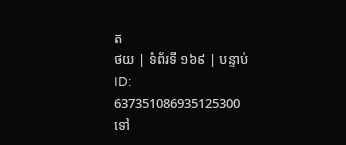ត
ថយ | ទំព័រទី ១៦៩ | បន្ទាប់
ID: 637351086935125300
ទៅ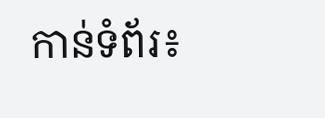កាន់ទំព័រ៖